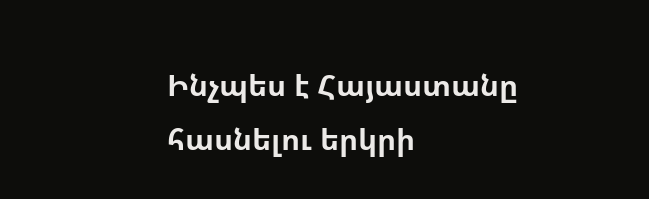Ինչպես է Հայաստանը հասնելու երկրի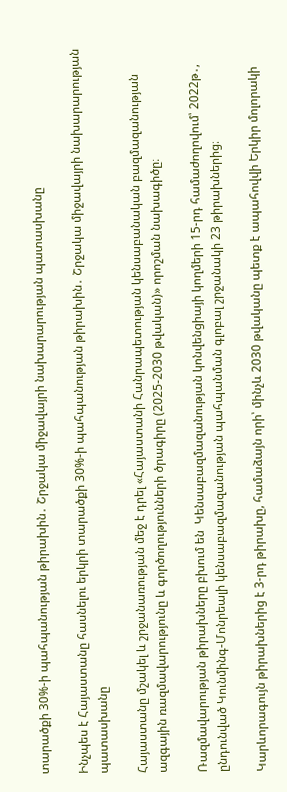տարածքի 30%-ի պահպանության թիրախին․ Շրջակա միջավայրի նախարարության պատասխանը

Ինչպես է Հայաստանը հասնելու երկրի տարածքի 30%-ի պահպանության թիրախին․ Շրջակա միջավայրի նախարարության պատասխանը

Հայաստանը մշակել և շրջանառության մեջ է դրել «Հայաստանի Հանրապետության կենսաբանական բազմազանության ազգային ռազմավարությունը և գործողությունների ծրագիրը (2025-2030 թվական)» որոշման նախագիծը։

Ռազմավարության թիրախները բխում են  Կենսաբազմազանության կոնվենցիայի կողմերի 15-րդ համաժողովում՝ 2022թ․, ընդունված Կունմինգ-Մոնրեալի կենսաբազմազանության պահպանման գլոբալ շրջանակի 23 թիրախներից։

Կարևորագույն թիրախներից է 3-րդ թիրախը, համաձայն որի՝ մինչև 2030 թվականը պետք է ապահովվի Երկիր մոլորակի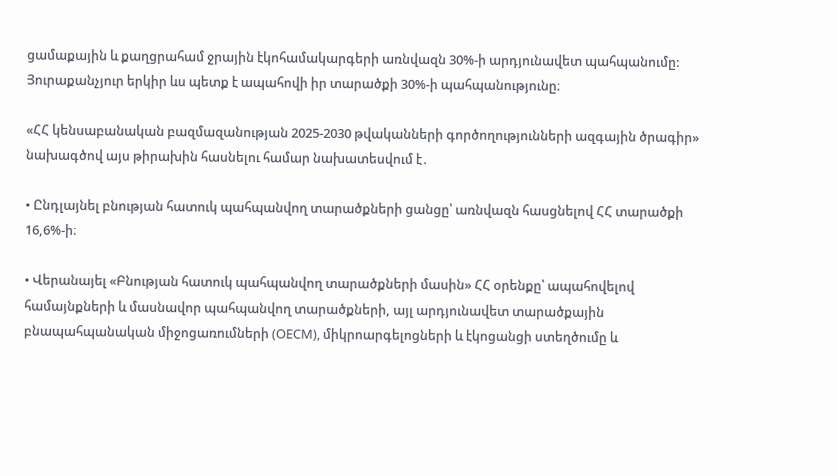ցամաքային և քաղցրահամ ջրային էկոհամակարգերի առնվազն 30%-ի արդյունավետ պահպանումը: Յուրաքանչյուր երկիր ևս պետք է ապահովի իր տարածքի 30%-ի պահպանությունը։

«ՀՀ կենսաբանական բազմազանության 2025-2030 թվականների գործողությունների ազգային ծրագիր» նախագծով այս թիրախին հասնելու համար նախատեսվում է․

• Ընդլայնել բնության հատուկ պահպանվող տարածքների ցանցը՝ առնվազն հասցնելով ՀՀ տարածքի 16,6%-ի։

• Վերանայել «Բնության հատուկ պահպանվող տարածքների մասին» ՀՀ օրենքը՝ ապահովելով համայնքների և մասնավոր պահպանվող տարածքների, այլ արդյունավետ տարածքային բնապահպանական միջոցառումների (OECM), միկրոարգելոցների և էկոցանցի ստեղծումը և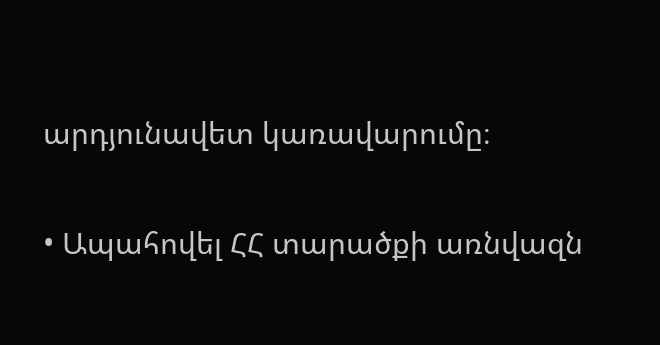արդյունավետ կառավարումը։

• Ապահովել ՀՀ տարածքի առնվազն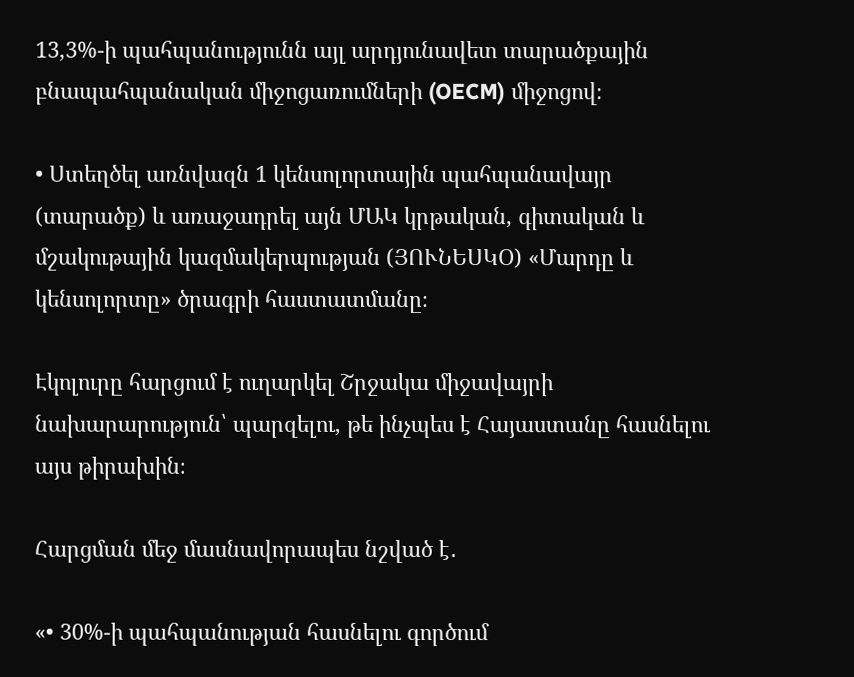13,3%-ի պահպանությունն այլ արդյունավետ տարածքային բնապահպանական միջոցառումների (OECM) միջոցով։

• Ստեղծել առնվազն 1 կենսոլորտային պահպանավայր (տարածք) և առաջադրել այն ՄԱԿ կրթական, գիտական և մշակութային կազմակերպության (ՅՈՒՆԵՍԿՕ) «Մարդը և կենսոլորտը» ծրագրի հաստատմանը։

Էկոլուրը հարցում է ուղարկել Շրջակա միջավայրի նախարարություն՝ պարզելու, թե ինչպես է Հայաստանը հասնելու այս թիրախին։

Հարցման մեջ մասնավորապես նշված է․

«• 30%-ի պահպանության հասնելու գործում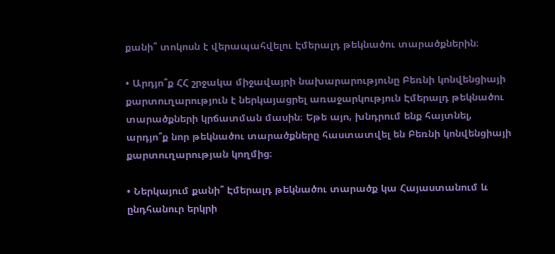քանի՞ տոկոսն է վերապահվելու Էմերալդ թեկնածու տարածքներին։

• Արդյո՞ք ՀՀ շրջակա միջավայրի նախարարությունը Բեռնի կոնվենցիայի քարտուղարություն է ներկայացրել առաջարկություն Էմերալդ թեկնածու տարածքների կրճատման մասին։ Եթե այո, խնդրում ենք հայտնել, արդյո՞ք նոր թեկնածու տարածքները հաստատվել են Բեռնի կոնվենցիայի քարտուղարության կողմից։

• Ներկայում քանի՞ Էմերալդ թեկնածու տարածք կա Հայաստանում և ընդհանուր երկրի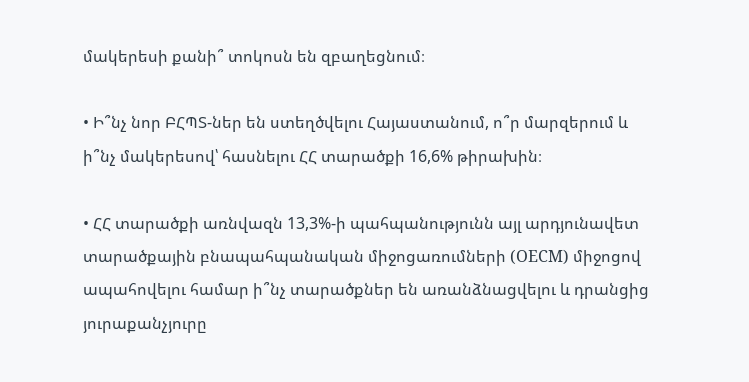մակերեսի քանի՞ տոկոսն են զբաղեցնում։

• Ի՞նչ նոր ԲՀՊՏ-ներ են ստեղծվելու Հայաստանում, ո՞ր մարզերում և ի՞նչ մակերեսով՝ հասնելու ՀՀ տարածքի 16,6% թիրախին։

• ՀՀ տարածքի առնվազն 13,3%-ի պահպանությունն այլ արդյունավետ տարածքային բնապահպանական միջոցառումների (OECM) միջոցով ապահովելու համար ի՞նչ տարածքներ են առանձնացվելու և դրանցից յուրաքանչյուրը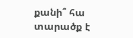քանի՞ հա տարածք է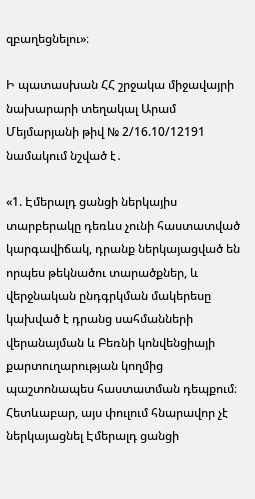զբաղեցնելու»։

Ի պատասխան ՀՀ շրջակա միջավայրի նախարարի տեղակալ Արամ Մեյմարյանի թիվ № 2/16.10/12191 նամակում նշված է․

«1. Էմերալդ ցանցի ներկայիս տարբերակը դեռևս չունի հաստատված կարգավիճակ, դրանք ներկայացված են որպես թեկնածու տարածքներ, և վերջնական ընդգրկման մակերեսը կախված է դրանց սահմանների վերանայման և Բեռնի կոնվենցիայի քարտուղարության կողմից պաշտոնապես հաստատման դեպքում։ Հետևաբար, այս փուլում հնարավոր չէ ներկայացնել Էմերալդ ցանցի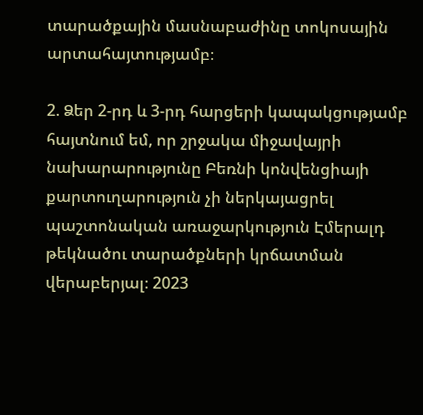տարածքային մասնաբաժինը տոկոսային արտահայտությամբ։

2. Ձեր 2-րդ և 3-րդ հարցերի կապակցությամբ հայտնում եմ, որ շրջակա միջավայրի նախարարությունը Բեռնի կոնվենցիայի քարտուղարություն չի ներկայացրել պաշտոնական առաջարկություն Էմերալդ թեկնածու տարածքների կրճատման վերաբերյալ։ 2023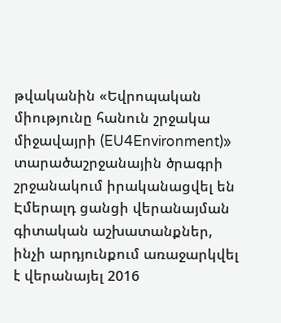թվականին «Եվրոպական միությունը հանուն շրջակա միջավայրի (EU4Environment)» տարածաշրջանային ծրագրի շրջանակում իրականացվել են Էմերալդ ցանցի վերանայման գիտական աշխատանքներ, ինչի արդյունքում առաջարկվել է վերանայել 2016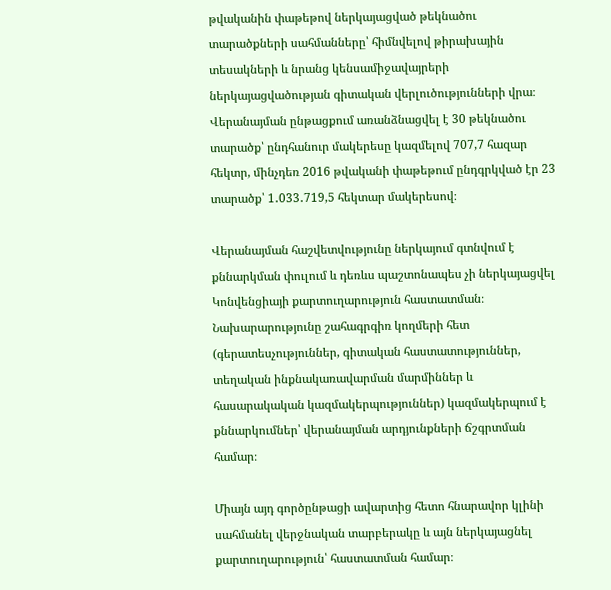թվականին փաթեթով ներկայացված թեկնածու տարածքների սահմանները՝ հիմնվելով թիրախային տեսակների և նրանց կենսամիջավայրերի ներկայացվածության գիտական վերլուծությունների վրա։ Վերանայման ընթացքում առանձնացվել է 30 թեկնածու տարածք՝ ընդհանուր մակերեսը կազմելով 707,7 հազար հեկտր, մինչդեռ 2016 թվականի փաթեթում ընդգրկված էր 23 տարածք՝ 1․033․719,5 հեկտար մակերեսով։

Վերանայման հաշվետվությունը ներկայում գտնվում է քննարկման փուլում և դեռևս պաշտոնապես չի ներկայացվել Կոնվենցիայի քարտուղարություն հաստատման։ Նախարարությունը շահագրգիռ կողմերի հետ (գերատեսչություններ, գիտական հաստատություններ, տեղական ինքնակառավարման մարմիններ և հասարակական կազմակերպություններ) կազմակերպում է քննարկումներ՝ վերանայման արդյունքների ճշգրտման համար։

Միայն այդ գործընթացի ավարտից հետո հնարավոր կլինի սահմանել վերջնական տարբերակը և այն ներկայացնել քարտուղարություն՝ հաստատման համար։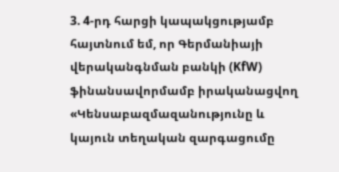3. 4-րդ հարցի կապակցությամբ հայտնում եմ, որ Գերմանիայի վերականգնման բանկի (KfW) ֆինանսավորմամբ իրականացվող «Կենսաբազմազանությունը և կայուն տեղական զարգացումը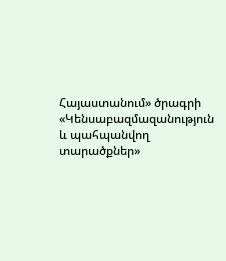Հայաստանում» ծրագրի «Կենսաբազմազանություն և պահպանվող տարածքներ»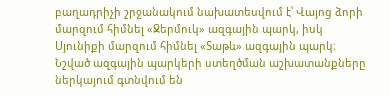բաղադրիչի շրջանակում նախատեսվում է՝ Վայոց ձորի մարզում հիմնել «Ջերմուկ» ազգային պարկ, իսկ Սյունիքի մարզում հիմնել «Տաթև» ազգային պարկ։ Նշված ազգային պարկերի ստեղծման աշխատանքները ներկայում գտնվում են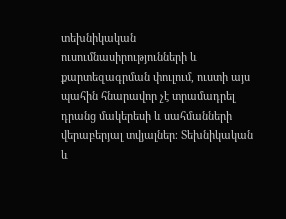տեխնիկական ուսումնասիրությունների և քարտեզագրման փուլում, ուստի այս պահին հնարավոր չէ տրամադրել դրանց մակերեսի և սահմանների վերաբերյալ տվյալներ։ Տեխնիկական և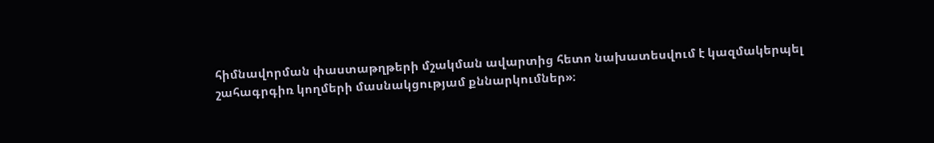հիմնավորման փաստաթղթերի մշակման ավարտից հետո նախատեսվում է կազմակերպել շահագրգիռ կողմերի մասնակցությամ քննարկումներ»։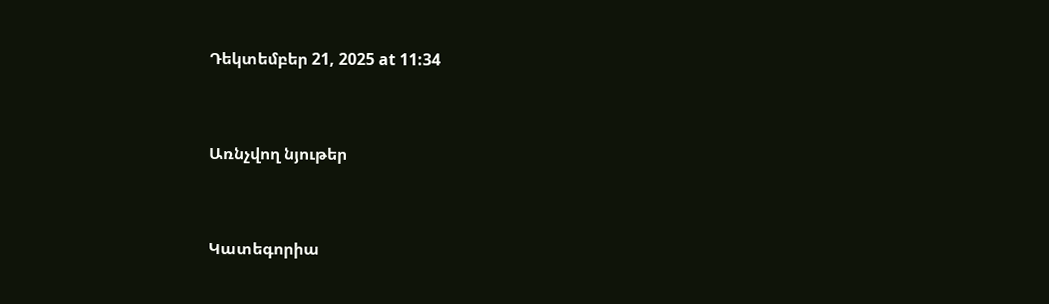Դեկտեմբեր 21, 2025 at 11:34


Առնչվող նյութեր


Կատեգորիա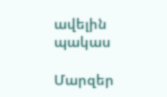ավելին
պակաս

Մարզեր